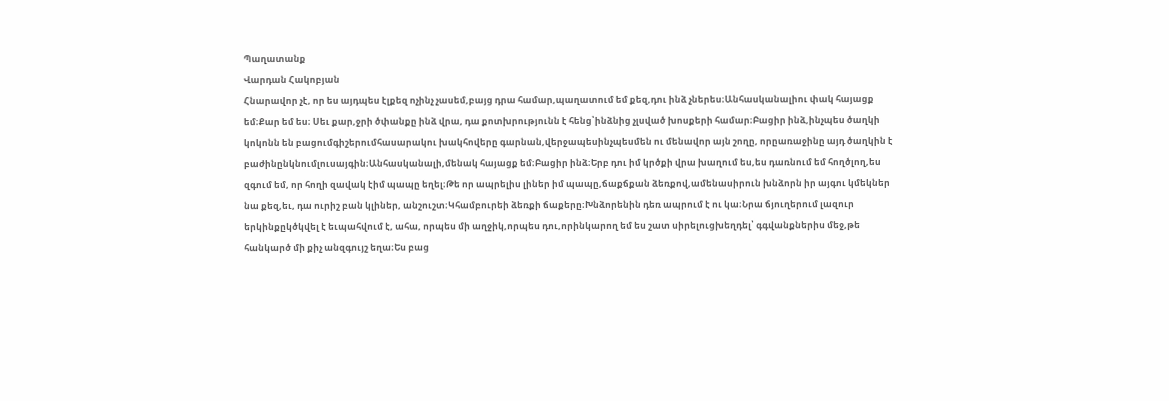Պաղատանք
Վարդան Հակոբյան
Հնարավոր չէ, որ ես այդպես էլքեզ ոչինչ չասեմ,բայց դրա համար,պաղատում եմ քեզ,դու ինձ չներես։Անհասկանալիու փակ հայացք եմ։Քար եմ ես։ Սեւ քար,ջրի ծփանքը ինձ վրա, դա քոտխրությունն է հենց՝ինձնից չլսված խոսքերի համար։Բացիր ինձ,ինչպես ծաղկի կոկոնն են բացումգիշերումհասարակու խակհովերը գարնան,վերջապեսինչպեսմեն ու մենավոր այն շողը, որըառաջինը այդ ծաղկին է բաժինընկնումլուսայգին։Անհասկանալի,մենակ հայացք եմ։Բացիր ինձ։Երբ դու իմ կրծքի վրա խաղում ես,ես դառնում եմ հողծլող,ես զգում եմ, որ հողի զավակ էիմ պապը եղել։Թե որ ապրելիս լիներ իմ պապը,ճաքճքան ձեռքով,ամենասիրուն խնձորն իր այգու կմեկներ նա քեզ,եւ, դա ուրիշ բան կլիներ, անշուշտ։Կհամբուրեի ձեռքի ճաքերը։Խնձորենին դեռ ապրում է ու կա։Նրա ճյուղերում լազուր երկինքըկծկվել է եւպահվում է, ահա, որպես մի աղջիկ,որպես դու,որինկարող եմ ես շատ սիրելուցխեղդել՝ գգվանքներիս մեջ,թե հանկարծ մի քիչ անզգույշ եղա։Ես բաց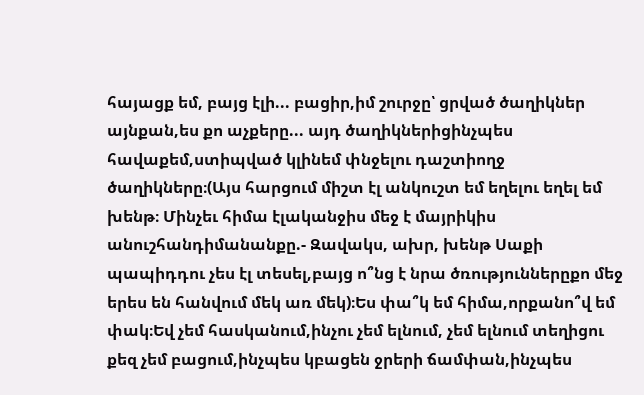հայացք եմ, բայց էլի... բացիր,իմ շուրջը՝ ցրված ծաղիկներ այնքան,ես քո աչքերը... այդ ծաղիկներիցինչպես հավաքեմ,ստիպված կլինեմ փնջելու դաշտիողջ ծաղիկները։(Այս հարցում միշտ էլ անկուշտ եմ եղելու եղել եմ խենթ։ Մինչեւ հիմա էլականջիս մեջ է մայրիկիս անուշհանդիմանանքը.- Զավակս, ախր, խենթ Սաքի պապիդդու չես էլ տեսել,բայց ո՞նց է նրա ծռություններըքո մեջ երես են հանվում մեկ առ մեկ)։Ես փա՞կ եմ հիմա,որքանո՞վ եմ փակ։Եվ չեմ հասկանում,ինչու չեմ ելնում, չեմ ելնում տեղիցու քեզ չեմ բացում,ինչպես կբացեն ջրերի ճամփան,ինչպես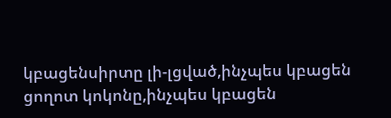կբացենսիրտը լի-լցված,ինչպես կբացեն ցողոտ կոկոնը,ինչպես կբացեն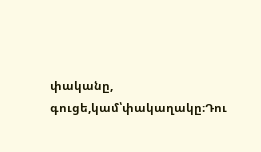փականը, գուցե,կամ՝փակաղակը։Դու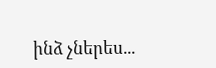ինձ չներես...